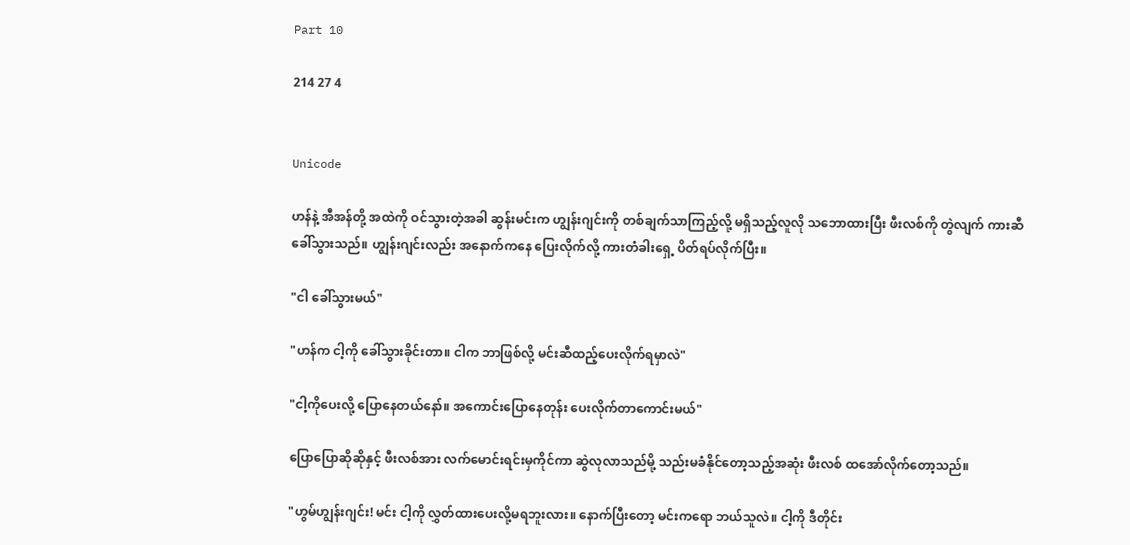Part 10

214 27 4


Unicode

ဟန်နဲ့ အီအန်တို့ အထဲကို ဝင်သွားတဲ့အခါ ဆွန်းမင်းက ဟျွန်းဂျင်းကို တစ်ချက်သာ‌ကြည့်လို့ မရှိသည့်လူလို သဘောထားပြီး ဖီးလစ်ကို တွဲလျက် ကားဆီခေါ်သွားသည်။ ဟျွန်းဂျင်းလည်း အနောက်ကနေ ပြေးလိုက်လို့ ကားတံခါးရှေ့ ပိတ်ရပ်လိုက်ပြီး။

"ငါ ခေါ်သွားမယ်"

"ဟန်က ငါ့ကို ခေါ်သွားခိုင်းတာ။ ငါက ဘာဖြစ်လို့ မင်းဆီထည့်ပေးလိုက်ရမှာလဲ"

"ငါ့ကိုပေးလို့ ပြောနေတယ်နော်။ အကောင်းပြောနေတုန်း ပေးလိုက်တာကောင်းမယ်"

ပြောပြောဆိုဆိုနှင့် ဖီးလစ်အား လက်မောင်းရင်းမှကိုင်ကာ ဆွဲလုလာသည်မို့ သည်းမခံနိုင်တော့သည့်အဆုံး ဖီးလစ် ထအော်လိုက်တော့သည်။

"ဟွမ်ဟျွန်းဂျင်း! မင်း ငါ့ကို လွှတ်ထားပေးလို့မရဘူးလား။ နောက်ပြီးတော့ မင်းကရော ဘယ်သူလဲ။ ငါ့ကို ဒီတိုင်း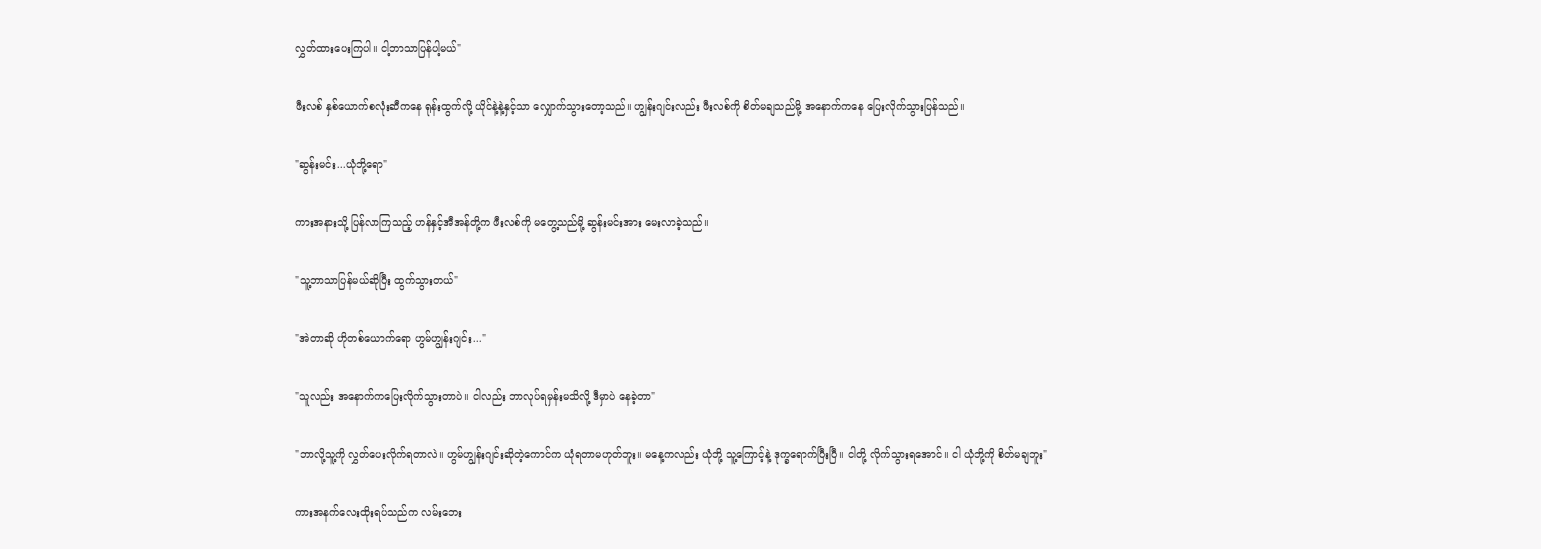လွှတ်ထားပေးကြပါ။ ငါ့ဘာသာပြန်ပါ့မယ်"

ဖီးလစ် နှစ်ယောက်စလုံးဆီကနေ ရုန်းထွက်လို့ ယိုင်နဲ့နဲ့နှင့်သာ လျှောက်သွားတော့သည်။ ဟျွန်းဂျင်းလည်း ဖီးလစ်ကို စိတ်မချသည်မို့ အနောက်ကနေ ပြေးလိုက်သွားပြန်သည်။

"ဆွန်းမင်း...ယုံဘို့ရော"

ကားအနားသို့ ပြန်လာကြသည့် ဟန်နှင့်အီအန်တို့က ဖီးလစ်ကို မတွေ့သည်မို့ ဆွန်းမင်းအား မေးလာခဲ့သည်။

"သူ့ဘာသာပြန်မယ်ဆိုပြီး ထွက်သွားတယ်"

"အဲတာဆို ဟိုတစ်ယောက်ရော ဟွမ်ဟျွန်းဂျင်း..."

"သူလည်း အနောက်ကပြေးလိုက်သွားတာပဲ။ ငါလည်း ဘာလုပ်ရမှန်းမသိလို့ ဒီမှာပဲ နေခဲ့တာ"

"ဘာလို့သူ့ကို လွှတ်ပေးလိုက်ရတာလဲ။ ဟွမ်ဟျွန်းဂျင်းဆိုတဲ့ကောင်က ယုံရတာမဟုတ်ဘူး။ မနေ့ကလည်း ယုံဘို့ သူ့ကြောင့်နဲ့ ဒုက္ခရောက်ပြီးပြီ။ ငါတို့ လိုက်သွားရအောင်။ ငါ ယုံဘို့ကို စိတ်မချဘူး"

ကားအနက်လေးထိုးရပ်သည်က လမ်းဘေး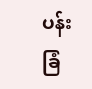ပန်းခြံ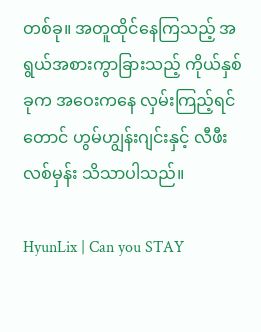တစ်ခု။ အတူထိုင်နေကြသည့် အရွယ်အစားကွာခြားသည့် ကိုယ်နှစ်ခုက အဝေးကနေ လှမ်းကြည့်ရင်တောင် ဟွမ်ဟျွန်းဂျင်းနှင့် လီဖီးလစ်မှန်း သိသာပါသည်။

HyunLix | Can you STAY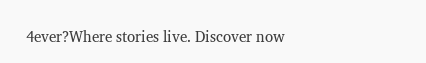4ever?Where stories live. Discover now